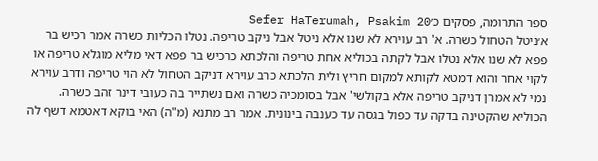ספר התרומה, פסקים כ׳Sefer HaTerumah, Psakim 20
א׳ניטל הטחול כשרה. א' רב עוירא לא שנו אלא ניטל אבל ניקב טריפה. נטלו הכליות כשרה אמר רכיש בר פפא לא שנו אלא נטלו אבל לקתה בכוליא אחת טריפה והלכתא כרכיש בר פפא דאי מליא מוגלא טריפה או לקוי אחר והוא דמטא לקותא למקום חריץ ולית הלכתא כרב עוירא דניקב הטחול לא הוי טריפה ודרב עוירא נמי לא אמרן דניקב טריפה אלא בקולשי' אבל בסומכיה כשרה ואם נשתייר בה כעובי דינר זהב כשרה. הכוליא שהקטינה בדקה עד כפול בגסה עד כענבה בינונית. אמר רב מתנא (מ"ה) האי בוקא דאטמא דשף לה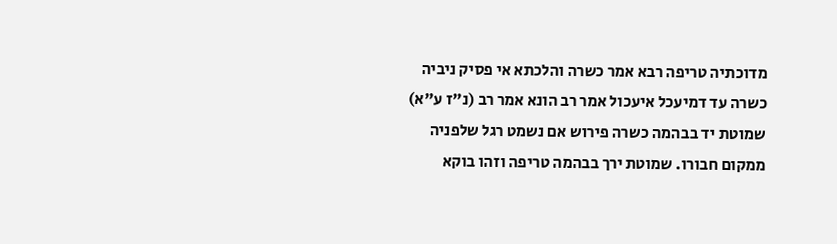מדוכתיה טריפה רבא אמר כשרה והלכתא אי פסיק ניביה כשרה עד דמיעכל איעכול אמר רב הונא אמר רב (נ"ז ע"א) שמוטת יד בבהמה כשרה פירוש אם נשמט רגל שלפניה ממקום חבורו. שמוטת ירך בבהמה טריפה וזהו בוקא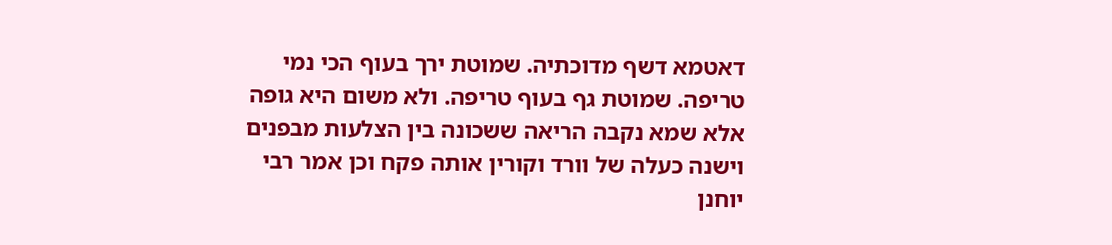דאטמא דשף מדוכתיה. שמוטת ירך בעוף הכי נמי טריפה. שמוטת גף בעוף טריפה. ולא משום היא גופה אלא שמא נקבה הריאה ששכונה בין הצלעות מבפנים וישנה כעלה של וורד וקורין אותה פקח וכן אמר רבי יוחנן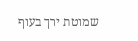שמוטת ירך בעוף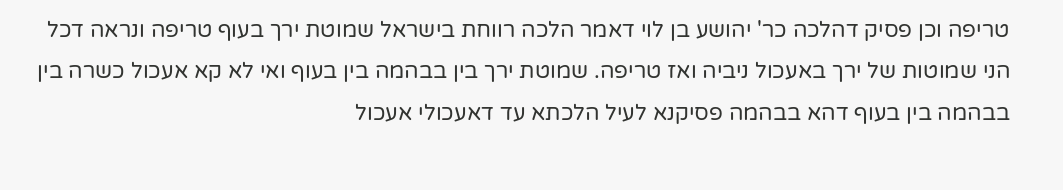טריפה וכן פסיק דהלכה כר' יהושע בן לוי דאמר הלכה רווחת בישראל שמוטת ירך בעוף טריפה ונראה דכל הני שמוטות של ירך באעכול ניביה ואז טריפה. שמוטת ירך בין בבהמה בין בעוף ואי לא קא אעכול כשרה בין בבהמה בין בעוף דהא בבהמה פסיקנא לעיל הלכתא עד דאעכולי אעכול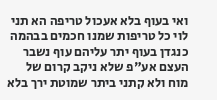ואי בעוף בלא אעכול טריפה הא תני לוי כל טריפות שמנו חכמים בבהמה כנגדן בעוף יתר עליהם עוף נשבר העצם אע"פ שלא ניקב קרום של מוח ולא קתני ביתר שמוטת ירך בלא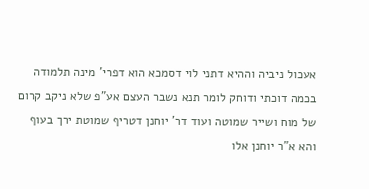אעכול ניביה וההיא דתני לוי דסמכא הוא דפרי' מינה תלמודה בכמה דוכתי ודוחק לומר תנא נשבר העצם אע"פ שלא ניקב קרום של מוח ושייר שמוטה ועוד דר' יוחנן דטריף שמוטת ירך בעוף והא א"ר יוחנן אלו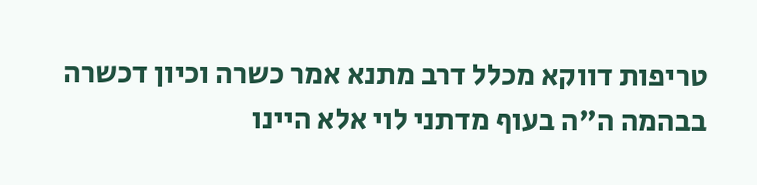טריפות דווקא מכלל דרב מתנא אמר כשרה וכיון דכשרה בבהמה ה"ה בעוף מדתני לוי אלא היינו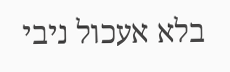בלא אעכול ניבי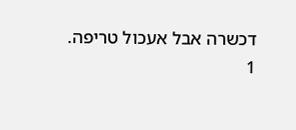דכשרה אבל אעכול טריפה.
1